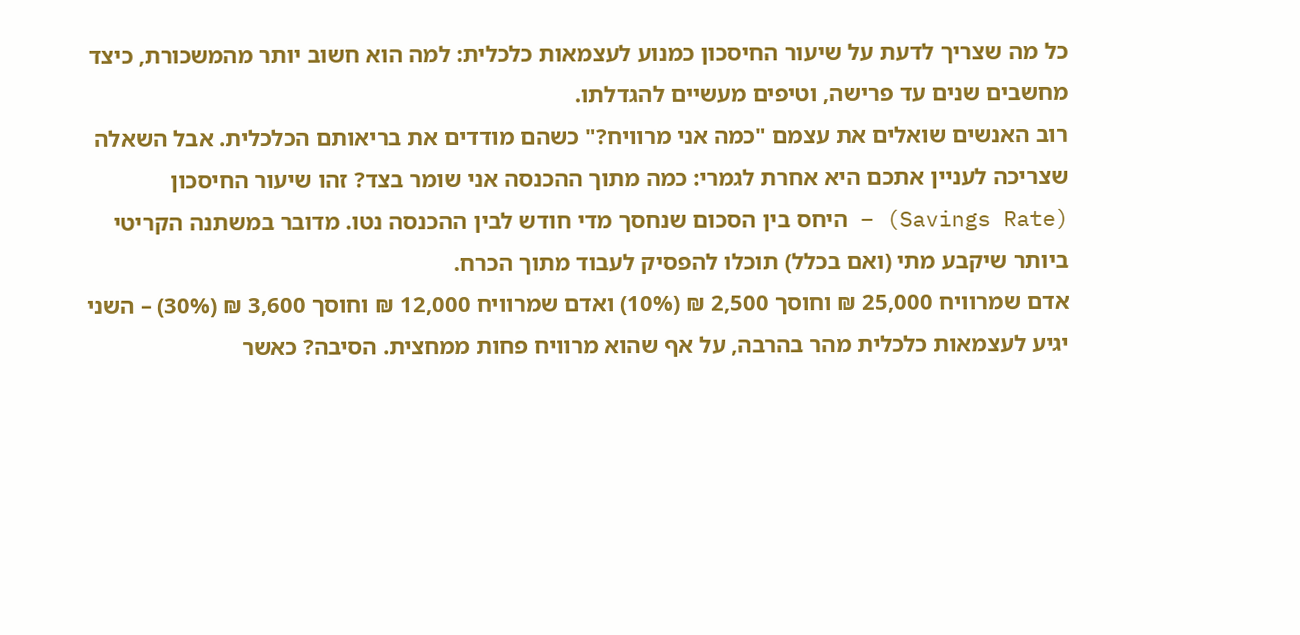כל מה שצריך לדעת על שיעור החיסכון כמנוע לעצמאות כלכלית: למה הוא חשוב יותר מהמשכורת, כיצד מחשבים שנים עד פרישה, וטיפים מעשיים להגדלתו.
רוב האנשים שואלים את עצמם "כמה אני מרוויח?" כשהם מודדים את בריאותם הכלכלית. אבל השאלה שצריכה לעניין אתכם היא אחרת לגמרי: כמה מתוך ההכנסה אני שומר בצד? זהו שיעור החיסכון (Savings Rate) – היחס בין הסכום שנחסך מדי חודש לבין ההכנסה נטו. מדובר במשתנה הקריטי ביותר שיקבע מתי (ואם בכלל) תוכלו להפסיק לעבוד מתוך הכרח.
אדם שמרוויח 25,000 ₪ וחוסך 2,500 ₪ (10%) ואדם שמרוויח 12,000 ₪ וחוסך 3,600 ₪ (30%) – השני יגיע לעצמאות כלכלית מהר בהרבה, על אף שהוא מרוויח פחות ממחצית. הסיבה? כאשר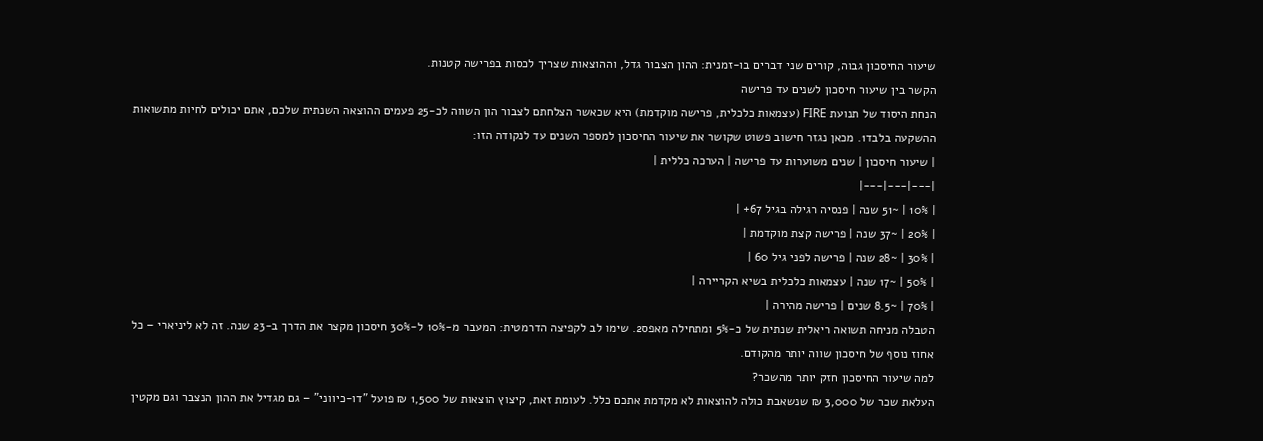שיעור החיסכון גבוה, קורים שני דברים בו-זמנית: ההון הצבור גדל, וההוצאות שצריך לכסות בפרישה קטנות.
הקשר בין שיעור חיסכון לשנים עד פרישה
הנחת היסוד של תנועת FIRE (עצמאות כלכלית, פרישה מוקדמת) היא שכאשר הצלחתם לצבור הון השווה לכ-25 פעמים ההוצאה השנתית שלכם, אתם יכולים לחיות מתשואות ההשקעה בלבד1. מכאן נגזר חישוב פשוט שקושר את שיעור החיסכון למספר השנים עד לנקודה הזו:
| שיעור חיסכון | שנים משוערות עד פרישה | הערכה כללית |
|---|---|---|
| 10% | ~51 שנה | פנסיה רגילה בגיל 67+ |
| 20% | ~37 שנה | פרישה קצת מוקדמת |
| 30% | ~28 שנה | פרישה לפני גיל 60 |
| 50% | ~17 שנה | עצמאות כלכלית בשיא הקריירה |
| 70% | ~8.5 שנים | פרישה מהירה |
הטבלה מניחה תשואה ריאלית שנתית של כ-5% ומתחילה מאפס2. שימו לב לקפיצה הדרמטית: המעבר מ-10% ל-30% חיסכון מקצר את הדרך ב-23 שנה. זה לא ליניארי – כל אחוז נוסף של חיסכון שווה יותר מהקודם.
למה שיעור החיסכון חזק יותר מהשכר?
העלאת שכר של 3,000 ₪ שנשאבת כולה להוצאות לא מקדמת אתכם כלל. לעומת זאת, קיצוץ הוצאות של 1,500 ₪ פועל "דו-כיווני" – גם מגדיל את ההון הנצבר וגם מקטין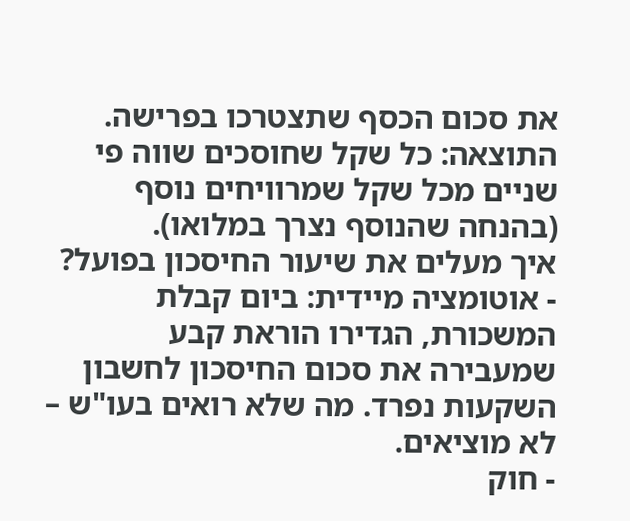את סכום הכסף שתצטרכו בפרישה. התוצאה: כל שקל שחוסכים שווה פי שניים מכל שקל שמרוויחים נוסף (בהנחה שהנוסף נצרך במלואו).
איך מעלים את שיעור החיסכון בפועל?
- אוטומציה מיידית: ביום קבלת המשכורת, הגדירו הוראת קבע שמעבירה את סכום החיסכון לחשבון השקעות נפרד. מה שלא רואים בעו"ש – לא מוציאים.
- חוק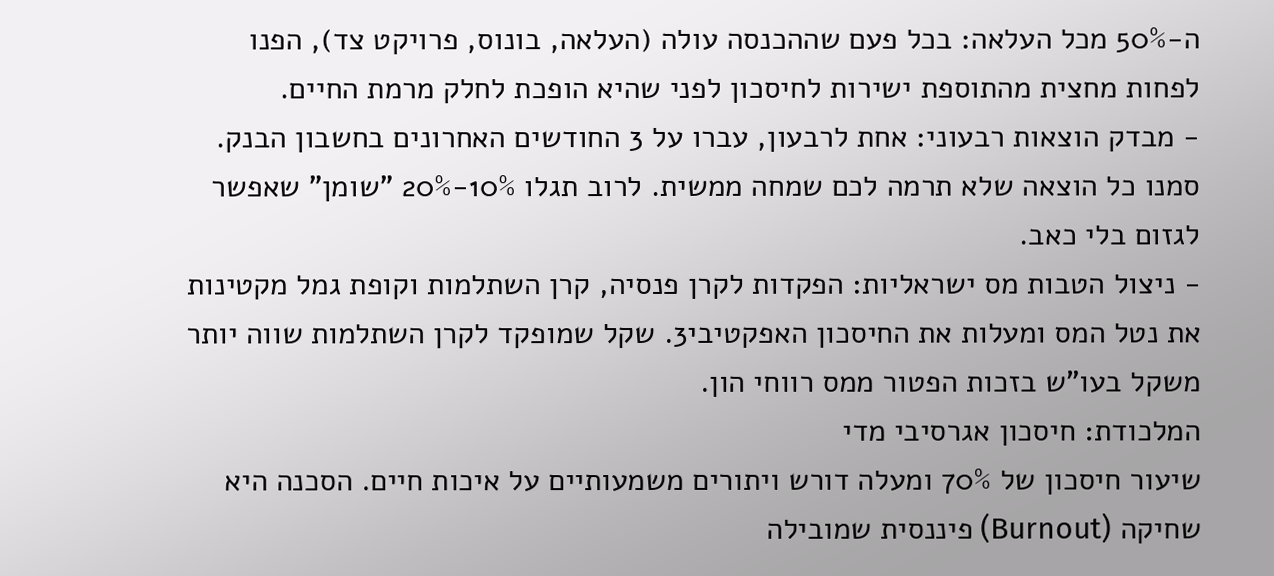ה-50% מכל העלאה: בכל פעם שההכנסה עולה (העלאה, בונוס, פרויקט צד), הפנו לפחות מחצית מהתוספת ישירות לחיסכון לפני שהיא הופכת לחלק מרמת החיים.
- מבדק הוצאות רבעוני: אחת לרבעון, עברו על 3 החודשים האחרונים בחשבון הבנק. סמנו כל הוצאה שלא תרמה לכם שמחה ממשית. לרוב תגלו 10%-20% "שומן" שאפשר לגזום בלי כאב.
- ניצול הטבות מס ישראליות: הפקדות לקרן פנסיה, קרן השתלמות וקופת גמל מקטינות את נטל המס ומעלות את החיסכון האפקטיבי3. שקל שמופקד לקרן השתלמות שווה יותר משקל בעו"ש בזכות הפטור ממס רווחי הון.
המלכודת: חיסכון אגרסיבי מדי
שיעור חיסכון של 70% ומעלה דורש ויתורים משמעותיים על איכות חיים. הסכנה היא שחיקה (Burnout) פיננסית שמובילה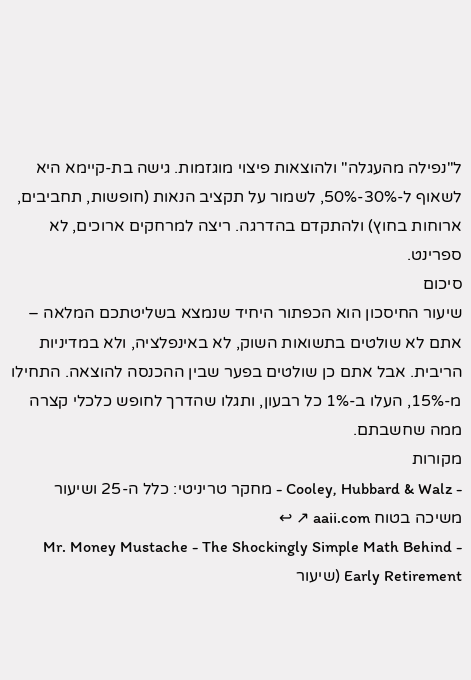ל"נפילה מהעגלה" ולהוצאות פיצוי מוגזמות. גישה בת-קיימא היא לשאוף ל-30%-50%, לשמור על תקציב הנאות (חופשות, תחביבים, ארוחות בחוץ) ולהתקדם בהדרגה. ריצה למרחקים ארוכים, לא ספרינט.
סיכום
שיעור החיסכון הוא הכפתור היחיד שנמצא בשליטתכם המלאה – אתם לא שולטים בתשואות השוק, לא באינפלציה, ולא במדיניות הריבית. אבל אתם כן שולטים בפער שבין ההכנסה להוצאה. התחילו מ-15%, העלו ב-1% כל רבעון, ותגלו שהדרך לחופש כלכלי קצרה ממה שחשבתם.
מקורות
- Cooley, Hubbard & Walz - מחקר טריניטי: כלל ה-25 ושיעור משיכה בטוח aaii.com ↗ ↩
- Mr. Money Mustache - The Shockingly Simple Math Behind Early Retirement (שיעור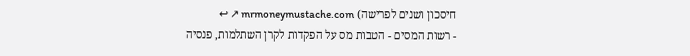חיסכון ושנים לפרישה) mrmoneymustache.com ↗ ↩
- רשות המסים - הטבות מס על הפקדות לקרן השתלמות, פנסיה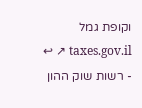וקופת גמל taxes.gov.il ↗ ↩
- רשות שוק ההון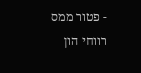- פטור ממס רווחי הון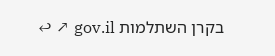בקרן השתלמות gov.il ↗ ↩